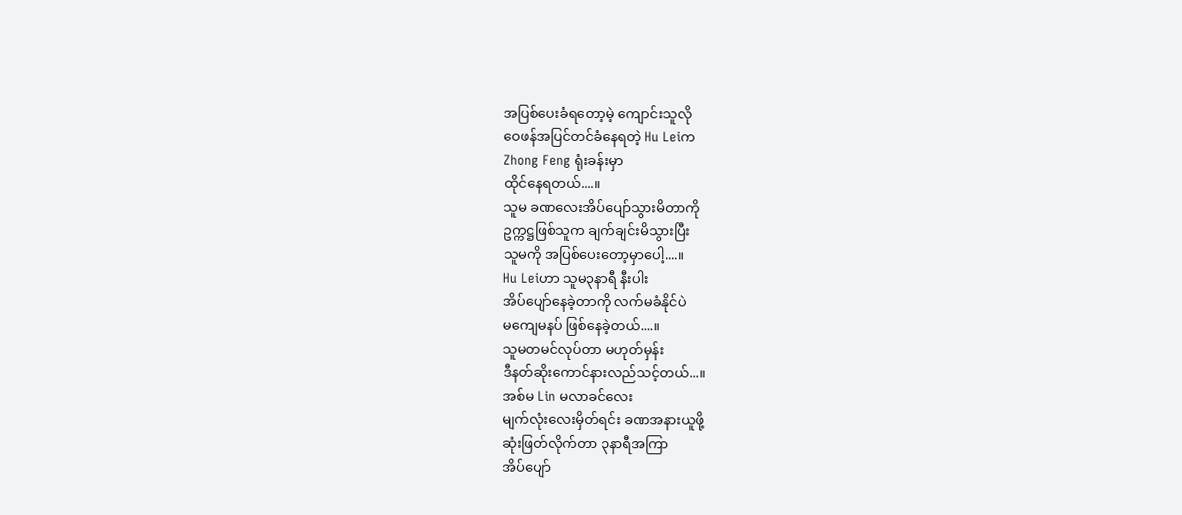အပြစ်ပေးခံရတော့မဲ့ ကျောင်းသူလို
ဝေဖန်အပြင်တင်ခံနေရတဲ့ Hu Leiက
Zhong Feng ရုံးခန်းမှာ
ထိုင်နေရတယ်....။
သူမ ခဏလေးအိပ်ပျော်သွားမိတာကို
ဥက္ကဋ္ဌဖြစ်သူက ချက်ချင်းမိသွားပြီး
သူမကို အပြစ်ပေးတော့မှာပေါ့....။
Hu Leiဟာ သူမ၃နာရီ နီးပါး
အိပ်ပျော်နေခဲ့တာကို လက်မခံနိုင်ပဲ
မကျေမနပ် ဖြစ်နေခဲ့တယ်....။
သူမတမင်လုပ်တာ မဟုတ်မှန်း
ဒီနတ်ဆိုးကောင်နားလည်သင့်တယ်...။
အစ်မ Lin မလာခင်လေး
မျက်လုံးလေးမှိတ်ရင်း ခဏအနားယူဖို့
ဆုံးဖြတ်လိုက်တာ ၃နာရီအကြာ
အိပ်ပျော်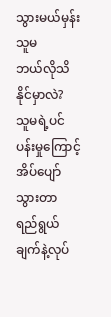သွားမယ်မှန်း သူမ
ဘယ်လိုသိနိုင်မှာလဲ?
သူမရဲ့ပင်ပန်းမှုကြောင့်အိပ်ပျော်သွားတာ
ရည်ရွယ်ချက်နဲ့လုပ်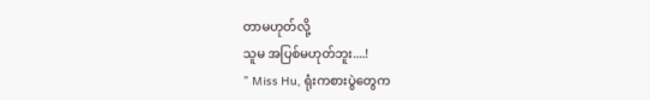တာမဟုတ်လို့
သူမ အပြစ်မဟုတ်ဘူး....!
" Miss Hu, ရုံးကစားပွဲတွေက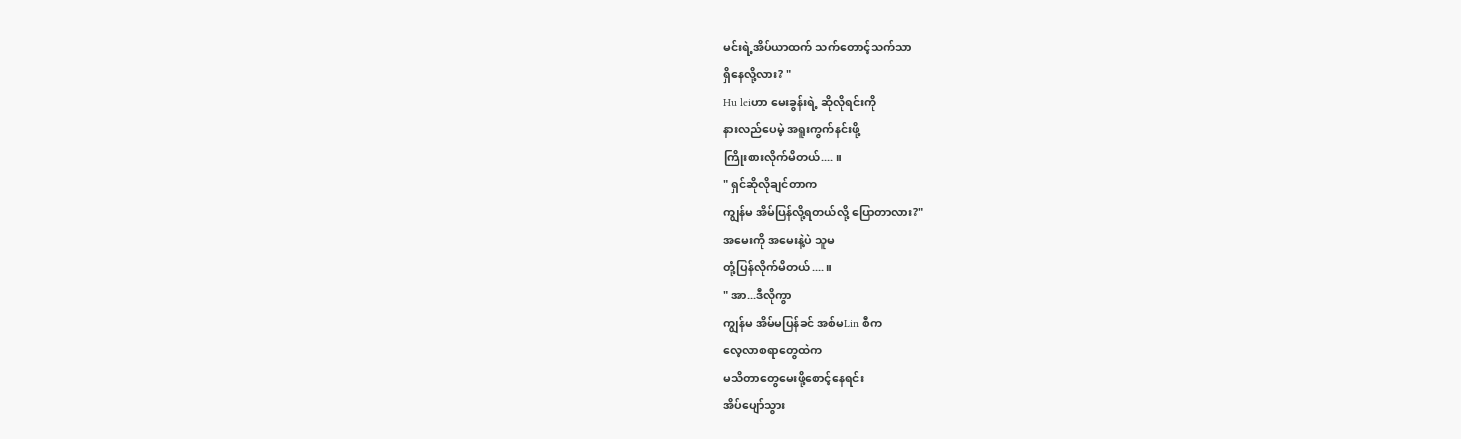မင်းရဲ့အိပ်ယာထက် သက်တောင့်သက်သာ
ရှိနေလို့လား? "
Hu leiဟာ မေးခွန်းရဲ့ ဆိုလိုရင်းကို
နားလည်ပေမဲ့ အရူးကွက်နင်းဖို့
ကြိုးစားလိုက်မိတယ်.... ။
" ရှင်ဆိုလိုချင်တာက
ကျွန်မ အိမ်ပြန်လို့ရတယ်လို့ ပြောတာလား?"
အမေးကို အမေးနဲ့ပဲ သူမ
တုံ့ပြန်လိုက်မိတယ်....။
" အာ...ဒီလိုကွာ
ကျွန်မ အိမ်မပြန်ခင် အစ်မLin စီက
လေ့လာစရာတွေထဲက
မသိတာတွေမေးဖို့စောင့်နေရင်း
အိပ်ပျော်သွား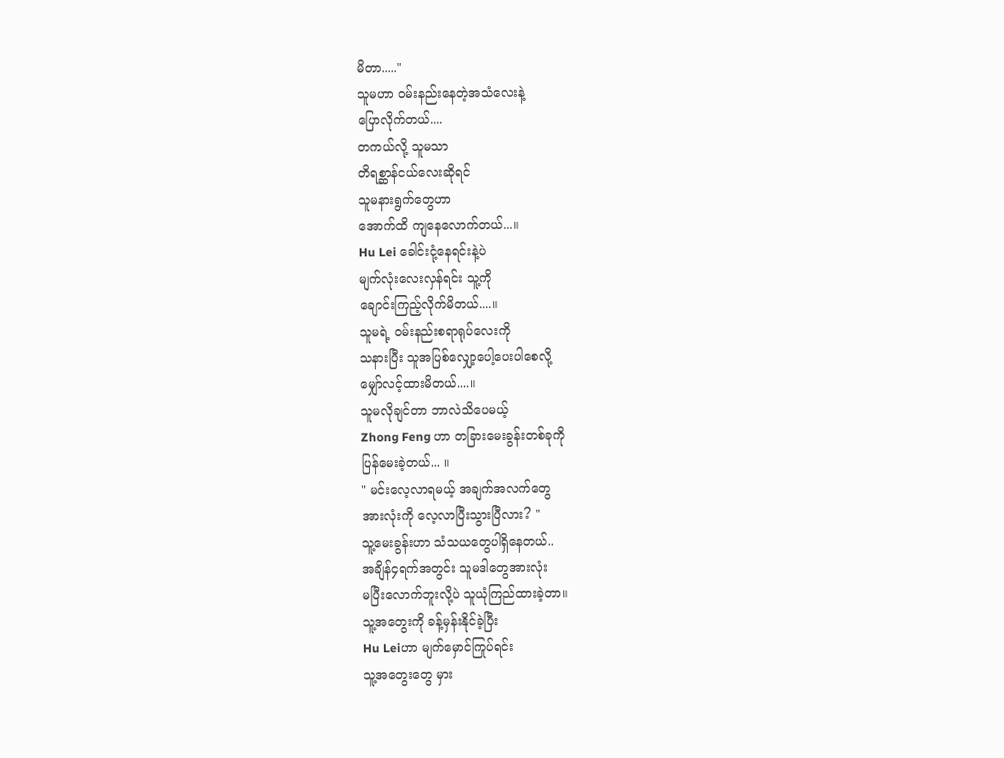မိတာ....."
သူမဟာ ဝမ်းနည်းနေတဲ့အသံလေးနဲ့
ပြောလိုက်တယ်....
တကယ်လို့ သူမသာ
တိရစ္ဆာန်ငယ်လေးဆိုရင်
သူမနားရွက်တွေဟာ
အောက်ထိ ကျနေလောက်တယ်...။
Hu Lei ခေါင်းငုံ့နေရင်းနဲ့ပဲ
မျက်လုံးလေးလှန်ရင်း သူ့ကို
ချောင်းကြည့်လိုက်မိတယ်....။
သူမရဲ့ ဝမ်းနည်းစရာရုပ်လေးကို
သနားပြီး သူအပြစ်လျှော့ပေါ့ပေးပါစေလို့
မျှော်လင့်ထားမိတယ်....။
သူမလိုချင်တာ ဘာလဲသိပေမယ့်
Zhong Feng ဟာ တခြားမေးခွန်းတစ်ခုကို
ပြန်မေးခဲ့တယ်... ။
" မင်းလေ့လာရမယ့် အချက်အလက်တွေ
အားလုံးကို လေ့လာပြီးသွားပြီလား? "
သူ့မေးခွန်းဟာ သံသယတွေပါရှိနေတယ်..
အချိန်၄ရက်အတွင်း သူမဒါတွေအားလုံး
မပြီးလောက်ဘူးလို့ပဲ သူယုံကြည်ထားခဲ့တာ။
သူ့အတွေးကို ခန့်မှန်းနိုင်ခဲ့ပြီး
Hu Leiဟာ မျက်မှောင်ကြုပ်ရင်း
သူ့အတွေးတွေ မှား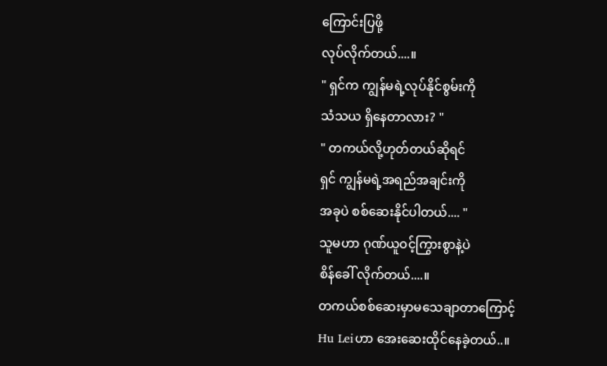ကြောင်းပြဖို့
လုပ်လိုက်တယ်....။
" ရှင်က ကျွန်မရဲ့လုပ်နိုင်စွမ်းကို
သံသယ ရှိနေတာလား? "
" တကယ်လို့ဟုတ်တယ်ဆိုရင်
ရှင် ကျွန်မရဲ့အရည်အချင်းကို
အခုပဲ စစ်ဆေးနိုင်ပါတယ်.... "
သူမဟာ ဂုဏ်ယူဝင့်ကြွားစွာနဲ့ပဲ
စိန်ခေါ် လိုက်တယ်....။
တကယ်စစ်ဆေးမှာမသေချာတာကြောင့်
Hu Leiဟာ အေးဆေးထိုင်နေခဲ့တယ်..။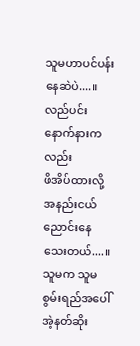သူမဟာပင်ပန်းနေဆဲပဲ....။
လည်ပင်းနောက်နားကလည်း
ဖိအိပ်ထားလို့ အနည်းငယ်
ညောင်းနေသေးတယ်....။
သူမက သူမစွမ်းရည်အပေါ်
အဲ့နတ်ဆိုး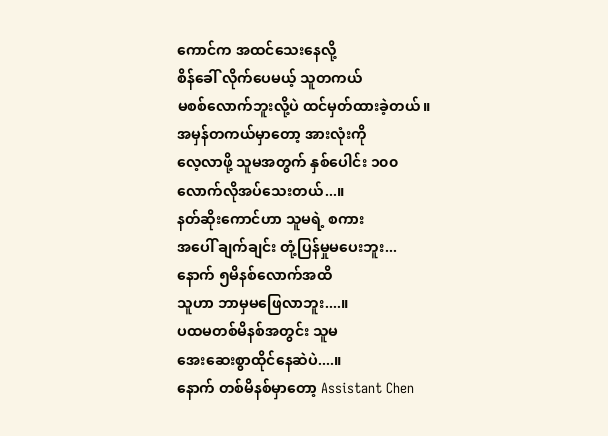ကောင်က အထင်သေးနေလို့
စိန်ခေါ် လိုက်ပေမယ့် သူတကယ်
မစစ်လောက်ဘူးလို့ပဲ ထင်မှတ်ထားခဲ့တယ်။
အမှန်တကယ်မှာတော့ အားလုံးကို
လေ့လာဖို့ သူမအတွက် နှစ်ပေါင်း ၁၀၀
လောက်လိုအပ်သေးတယ်...။
နတ်ဆိုးကောင်ဟာ သူမရဲ့ စကား
အပေါ် ချက်ချင်း တုံ့ပြန်မှုမပေးဘူး...
နောက် ၅မိနစ်လောက်အထိ
သူဟာ ဘာမှမဖြေလာဘူး....။
ပထမတစ်မိနစ်အတွင်း သူမ
အေးဆေးစွာထိုင်နေဆဲပဲ....။
နောက် တစ်မိနစ်မှာတော့ Assistant Chen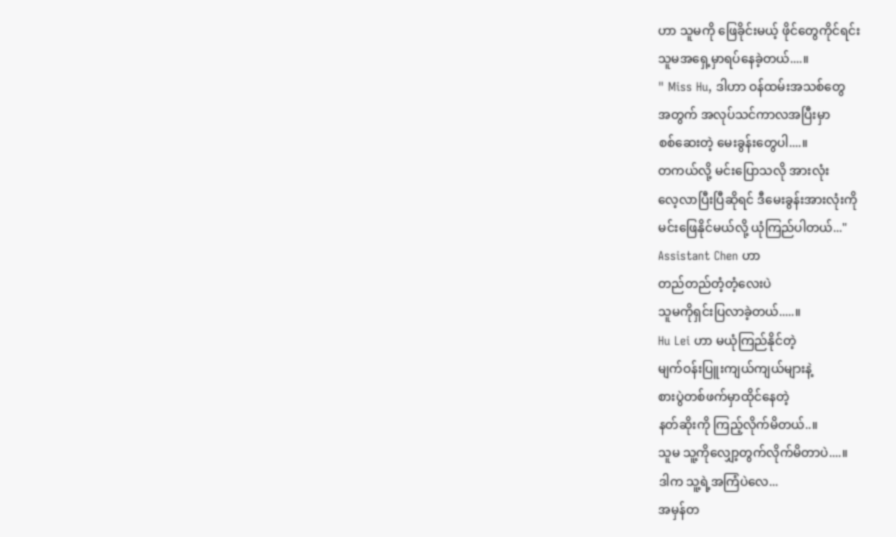ဟာ သူမကို ဖြေခိုင်းမယ့် ဖိုင်တွေကိုင်ရင်း
သူမအရှေ့မှာရပ်နေခဲ့တယ်....။
" Miss Hu, ဒါဟာ ဝန်ထမ်းအသစ်တွေ
အတွက် အလုပ်သင်ကာလအပြီးမှာ
စစ်ဆေးတဲ့ မေးခွန်းတွေပါ....။
တကယ်လို့ မင်းပြောသလို အားလုံး
လေ့လာပြီးပြီဆိုရင် ဒီမေးခွန်းအားလုံးကို
မင်းဖြေနိုင်မယ်လို့ ယုံကြည်ပါတယ်..."
Assistant Chen ဟာ
တည်တည်တံ့တံ့လေးပဲ
သူမကိုရှင်းပြလာခဲ့တယ်.....။
Hu Lei ဟာ မယုံကြည်နိုင်တဲ့
မျက်ဝန်းပြူးကျယ်ကျယ်များနဲ့
စားပွဲတစ်ဖက်မှာထိုင်နေတဲ့
နတ်ဆိုးကို ကြည့်လိုက်မိတယ်..။
သူမ သူ့ကိုလျှော့တွက်လိုက်မိတာပဲ....။
ဒါက သူ့ရဲ့အကြံပဲလေ...
အမှန်တ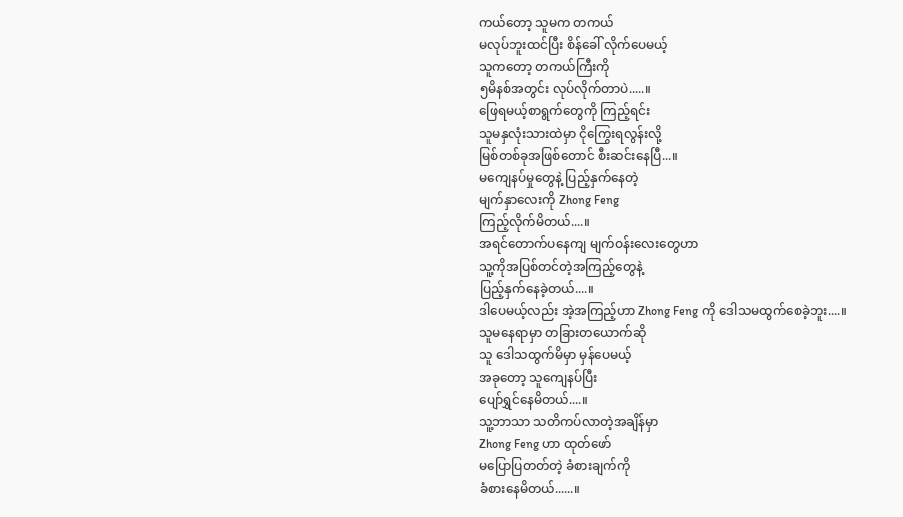ကယ်တော့ သူမက တကယ်
မလုပ်ဘူးထင်ပြီး စိန်ခေါ် လိုက်ပေမယ့်
သူကတော့ တကယ်ကြီးကို
၅မိနစ်အတွင်း လုပ်လိုက်တာပဲ.....။
ဖြေရမယ့်စာရွက်တွေကို ကြည့်ရင်း
သူမနှလုံးသားထဲမှာ ငိုကြွေးရလွန်းလို့
မြစ်တစ်ခုအဖြစ်တောင် စီးဆင်းနေပြီ...။
မကျေနပ်မှုတွေနဲ့ ပြည့်နှက်နေတဲ့
မျက်နှာလေးကို Zhong Feng
ကြည့်လိုက်မိတယ်....။
အရင်တောက်ပနေကျ မျက်ဝန်းလေးတွေဟာ
သူ့ကိုအပြစ်တင်တဲ့အကြည့်တွေနဲ့
ပြည့်နှက်နေခဲ့တယ်....။
ဒါပေမယ့်လည်း အဲ့အကြည့်ဟာ Zhong Feng ကို ဒေါသမထွက်စေခဲ့ဘူး....။
သူမနေရာမှာ တခြားတယောက်ဆို
သူ ဒေါသထွက်မိမှာ မှန်ပေမယ့်
အခုတော့ သူကျေနပ်ပြီး
ပျော်ရွှင်နေမိတယ်....။
သူ့ဘာသာ သတိကပ်လာတဲ့အချိန်မှာ
Zhong Feng ဟာ ထုတ်ဖော်
မပြောပြတတ်တဲ့ ခံစားချက်ကို
ခံစားနေမိတယ်......။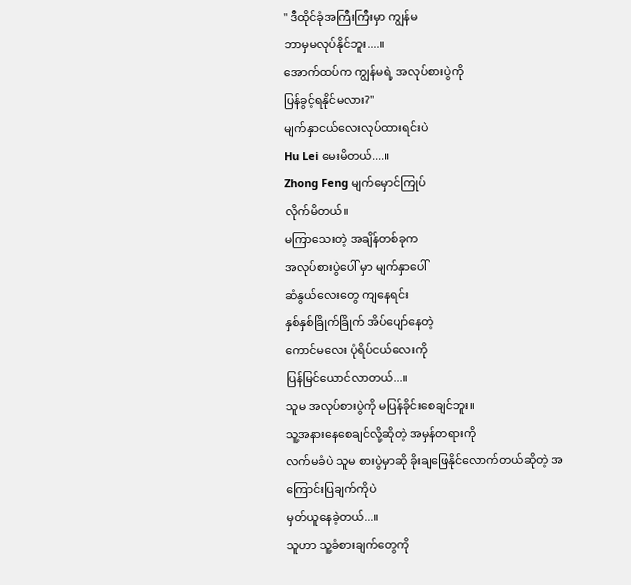" ဒီထိုင်ခုံအကြီးကြီးမှာ ကျွန်မ
ဘာမှမလုပ်နိုင်ဘူး....။
အောက်ထပ်က ကျွန်မရဲ့ အလုပ်စားပွဲကို
ပြန်ခွင့်ရနိုင်မလား?"
မျက်နှာငယ်လေးလုပ်ထားရင်းပဲ
Hu Lei မေးမိတယ်....။
Zhong Feng မျက်မှောင်ကြုပ်
လိုက်မိတယ်။
မကြာသေးတဲ့ အချိန်တစ်ခုက
အလုပ်စားပွဲပေါ် မှာ မျက်နှာပေါ်
ဆံနွယ်လေးတွေ ကျနေရင်း
နှစ်နှစ်ခြိုက်ခြိုက် အိပ်ပျော်နေတဲ့
ကောင်မလေး ပုံရိပ်ငယ်လေးကို
ပြန်မြင်ယောင်လာတယ်...။
သူမ အလုပ်စားပွဲကို မပြန်ခိုင်းစေချင်ဘူး။
သူ့အနားနေစေချင်လို့ဆိုတဲ့ အမှန်တရားကို
လက်မခံပဲ သူမ စားပွဲမှာဆို ခိုးချဖြေနိုင်လောက်တယ်ဆိုတဲ့ အကြောင်းပြချက်ကိုပဲ
မှတ်ယူနေခဲ့တယ်...။
သူဟာ သူ့ခံစားချက်တွေကို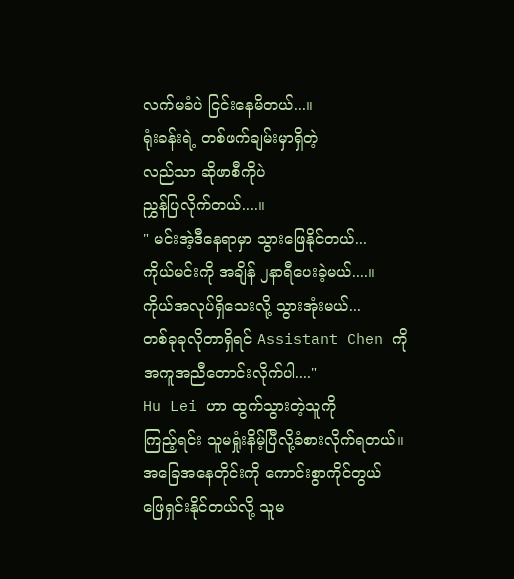လက်မခံပဲ ငြင်းနေမိတယ်...။
ရုံးခန်းရဲ့ တစ်ဖက်ချမ်းမှာရှိတဲ့
လည်သာ ဆိုဖာစီကိုပဲ
ညွှန်ပြလိုက်တယ်....။
" မင်းအဲ့ဒီနေရာမှာ သွားဖြေနိုင်တယ်...
ကိုယ်မင်းကို အချိန် ၂နာရီပေးခဲ့မယ်....။
ကိုယ်အလုပ်ရှိသေးလို့ သွားအုံးမယ်...
တစ်ခုခုလိုတာရှိရင် Assistant Chen ကို
အကူအညီတောင်းလိုက်ပါ...."
Hu Lei ဟာ ထွက်သွားတဲ့သူကို
ကြည့်ရင်း သူမရှုံးနိမ့်ပြီလို့ခံစားလိုက်ရတယ်။
အခြေအနေတိုင်းကို ကောင်းစွာကိုင်တွယ်
ဖြေရှင်းနိုင်တယ်လို့ သူမ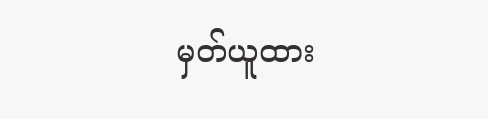မှတ်ယူထား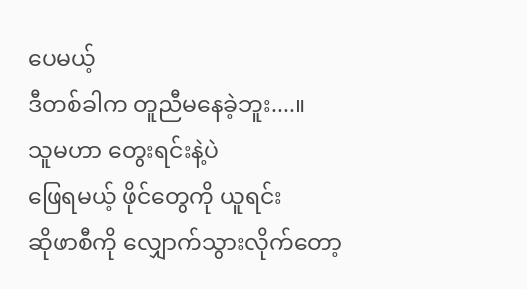ပေမယ့်
ဒီတစ်ခါက တူညီမနေခဲ့ဘူး....။
သူမဟာ တွေးရင်းနဲ့ပဲ
ဖြေရမယ့် ဖိုင်တွေကို ယူရင်း
ဆိုဖာစီကို လျှောက်သွားလိုက်တော့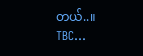တယ်..။
TBC...